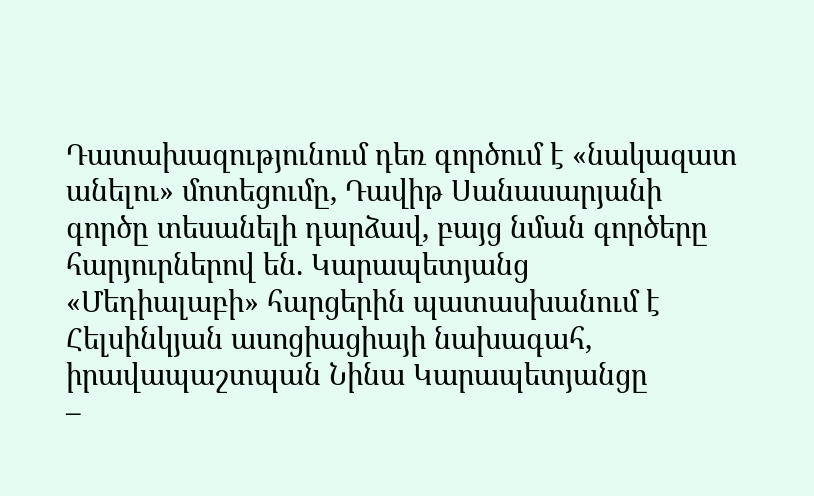Դատախազությունում դեռ գործում է «նակազատ անելու» մոտեցումը, Դավիթ Սանասարյանի գործը տեսանելի դարձավ, բայց նման գործերը հարյուրներով են. Կարապետյանց
«Մեդիալաբի» հարցերին պատասխանում է Հելսինկյան ասոցիացիայի նախագահ, իրավապաշտպան Նինա Կարապետյանցը
–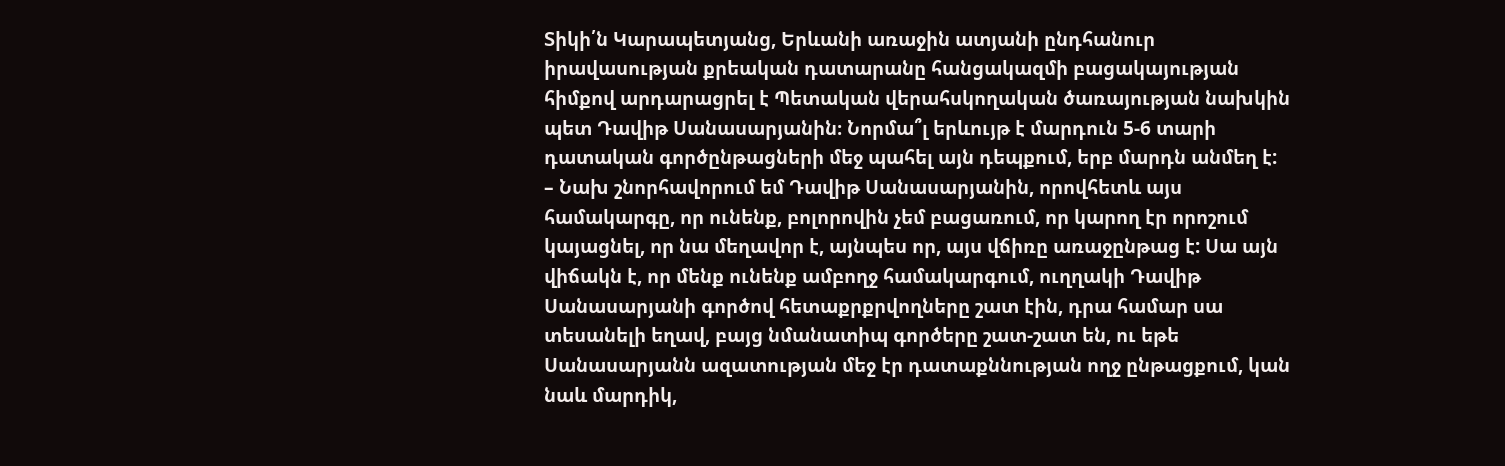Տիկի՛ն Կարապետյանց, Երևանի առաջին ատյանի ընդհանուր իրավասության քրեական դատարանը հանցակազմի բացակայության հիմքով արդարացրել է Պետական վերահսկողական ծառայության նախկին պետ Դավիթ Սանասարյանին։ Նորմա՞լ երևույթ է մարդուն 5-6 տարի դատական գործընթացների մեջ պահել այն դեպքում, երբ մարդն անմեղ է:
– Նախ շնորհավորում եմ Դավիթ Սանասարյանին, որովհետև այս համակարգը, որ ունենք, բոլորովին չեմ բացառում, որ կարող էր որոշում կայացնել, որ նա մեղավոր է, այնպես որ, այս վճիռը առաջընթաց է: Սա այն վիճակն է, որ մենք ունենք ամբողջ համակարգում, ուղղակի Դավիթ Սանասարյանի գործով հետաքրքրվողները շատ էին, դրա համար սա տեսանելի եղավ, բայց նմանատիպ գործերը շատ-շատ են, ու եթե Սանասարյանն ազատության մեջ էր դատաքննության ողջ ընթացքում, կան նաև մարդիկ,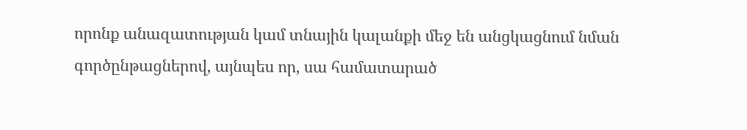որոնք անազատության կամ տնային կալանքի մեջ են անցկացնում նման գործընթացներով, այնպես որ, սա համատարած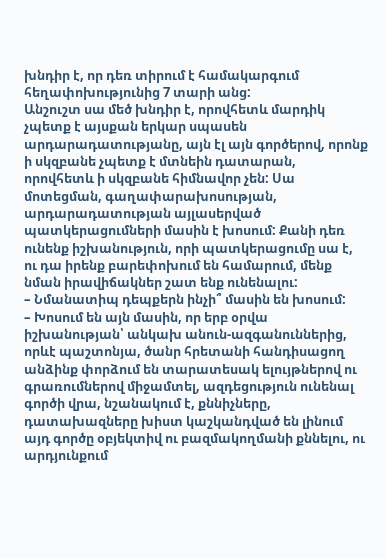խնդիր է, որ դեռ տիրում է համակարգում հեղափոխությունից 7 տարի անց:
Անշուշտ սա մեծ խնդիր է, որովհետև մարդիկ չպետք է այսքան երկար սպասեն արդարադատությանը, այն էլ այն գործերով, որոնք ի սկզբանե չպետք է մտնեին դատարան, որովհետև ի սկզբանե հիմնավոր չեն: Սա մոտեցման, գաղափարախոսության, արդարադատության այլասերված պատկերացումների մասին է խոսում: Քանի դեռ ունենք իշխանություն, որի պատկերացումը սա է, ու դա իրենք բարեփոխում են համարում, մենք նման իրավիճակներ շատ ենք ունենալու:
– Նմանատիպ դեպքերն ինչի՞ մասին են խոսում:
– Խոսում են այն մասին, որ երբ օրվա իշխանության՝ անկախ անուն-ազգանուններից, որևէ պաշտոնյա, ծանր հրետանի հանդիսացող անձինք փորձում են տարատեսակ ելույթներով ու գրառումներով միջամտել, ազդեցություն ունենալ գործի վրա, նշանակում է, քննիչները, դատախազները խիստ կաշկանդված են լինում այդ գործը օբյեկտիվ ու բազմակողմանի քննելու, ու արդյունքում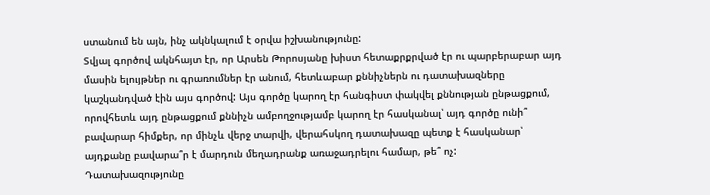ստանում են այն, ինչ ակնկալում է օրվա իշխանությունը:
Տվյալ գործով ակնհայտ էր, որ Արսեն Թորոսյանը խիստ հետաքրքրված էր ու պարբերաբար այդ մասին ելույթներ ու գրառումներ էր անում, հետևաբար քննիչներն ու դատախազները կաշկանդված էին այս գործով: Այս գործը կարող էր հանգիստ փակվել քննության ընթացքում, որովհետև այդ ընթացքում քննիչն ամբողջությամբ կարող էր հասկանալ՝ այդ գործը ունի՞ բավարար հիմքեր, որ մինչև վերջ տարվի, վերահսկող դատախազը պետք է հասկանար՝ այդքանը բավարա՞ր է մարդուն մեղադրանք առաջադրելու համար, թե՞ ոչ:
Դատախազությունը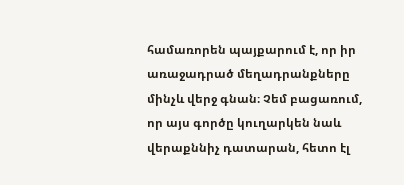համառորեն պայքարում է, որ իր առաջադրած մեղադրանքները մինչև վերջ գնան։ Չեմ բացառում, որ այս գործը կուղարկեն նաև վերաքննիչ դատարան, հետո էլ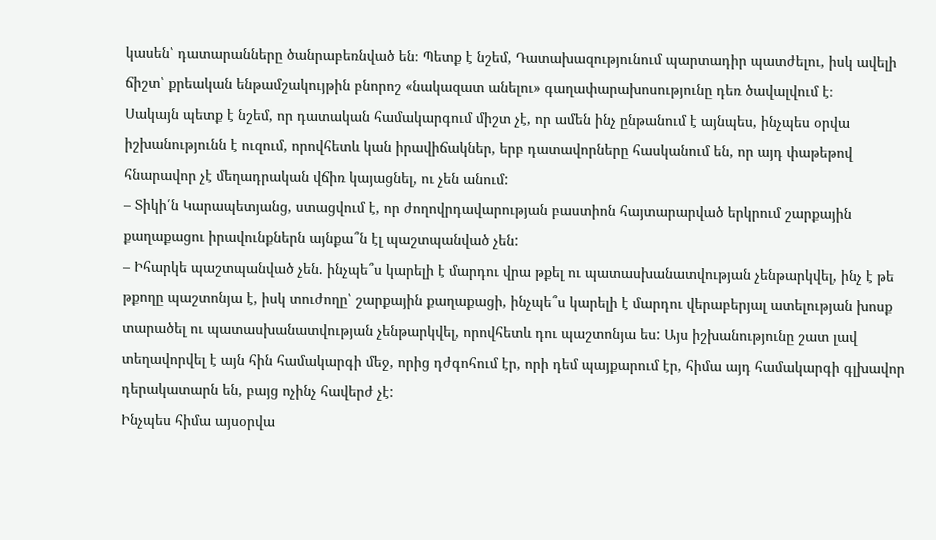կասեն՝ դատարանները ծանրաբեռնված են։ Պետք է նշեմ, Դատախազությունում պարտադիր պատժելու, իսկ ավելի ճիշտ՝ քրեական ենթամշակույթին բնորոշ «նակազատ անելու» գաղափարախոսությունը դեռ ծավալվում է։
Սակայն պետք է նշեմ, որ դատական համակարգում միշտ չէ, որ ամեն ինչ ընթանում է այնպես, ինչպես օրվա իշխանությունն է ուզում, որովհետև կան իրավիճակներ, երբ դատավորները հասկանում են, որ այդ փաթեթով հնարավոր չէ մեղադրական վճիռ կայացնել, ու չեն անում:
– Տիկի՛ն Կարապետյանց, ստացվում է, որ ժողովրդավարության բաստիոն հայտարարված երկրում շարքային քաղաքացու իրավունքներն այնքա՞ն էլ պաշտպանված չեն:
– Իհարկե պաշտպանված չեն. ինչպե՞ս կարելի է մարդու վրա թքել ու պատասխանատվության չենթարկվել, ինչ է թե թքողը պաշտոնյա է, իսկ տուժողը՝ շարքային քաղաքացի, ինչպե՞ս կարելի է մարդու վերաբերյալ ատելության խոսք տարածել ու պատասխանատվության չենթարկվել, որովհետև դու պաշտոնյա ես: Այս իշխանությունը շատ լավ տեղավորվել է այն հին համակարգի մեջ, որից դժգոհում էր, որի դեմ պայքարում էր, հիմա այդ համակարգի գլխավոր դերակատարն են, բայց ոչինչ հավերժ չէ:
Ինչպես հիմա այսօրվա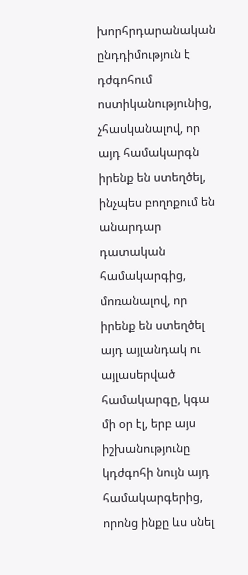խորհրդարանական ընդդիմություն է դժգոհում ոստիկանությունից, չհասկանալով, որ այդ համակարգն իրենք են ստեղծել, ինչպես բողոքում են անարդար դատական համակարգից, մոռանալով, որ իրենք են ստեղծել այդ այլանդակ ու այլասերված համակարգը, կգա մի օր էլ, երբ այս իշխանությունը կդժգոհի նույն այդ համակարգերից, որոնց ինքը ևս սնել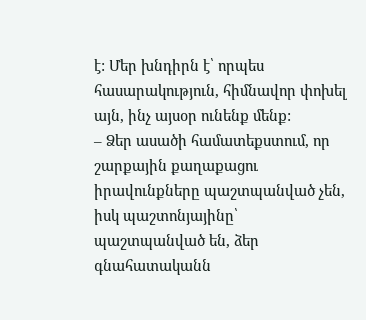է: Մեր խնդիրն է՝ որպես հասարակություն, հիմնավոր փոխել այն, ինչ այսօր ունենք մենք:
– Ձեր ասածի համատեքստում, որ շարքային քաղաքացու իրավունքները պաշտպանված չեն, իսկ պաշտոնյայինը՝ պաշտպանված են, ձեր գնահատականն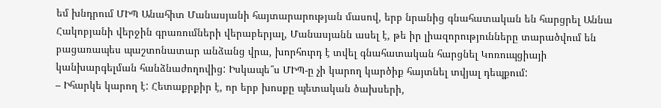եմ խնդրում ՄԻՊ Անահիտ Մանասյանի հայտարարության մասով, երբ նրանից գնահատական են հարցրել Աննա Հակոբյանի վերջին գրառումների վերաբերյալ, Մանասյանն ասել է, թե իր լիազորությունները տարածվում են բացառապես պաշտոնատար անձանց վրա, խորհուրդ է տվել գնահատական հարցնել Կոռուպցիայի կանխարգելման հանձնաժողովից: Իսկապե՞ս ՄԻՊ-ը չի կարող կարծիք հայտնել տվյալ դեպքում:
– Իհարկե կարող է: Հետաքրքիր է, որ երբ խոսքը պետական ծախսերի,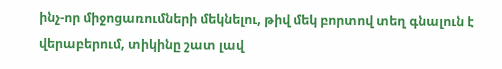ինչ-որ միջոցառումների մեկնելու, թիվ մեկ բորտով տեղ գնալուն է վերաբերում, տիկինը շատ լավ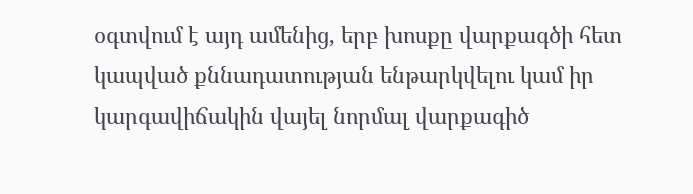օգտվում է այդ ամենից, երբ խոսքը վարքագծի հետ կապված քննադատության ենթարկվելու կամ իր կարգավիճակին վայել նորմալ վարքագիծ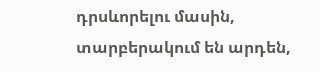դրսևորելու մասին, տարբերակում են արդեն,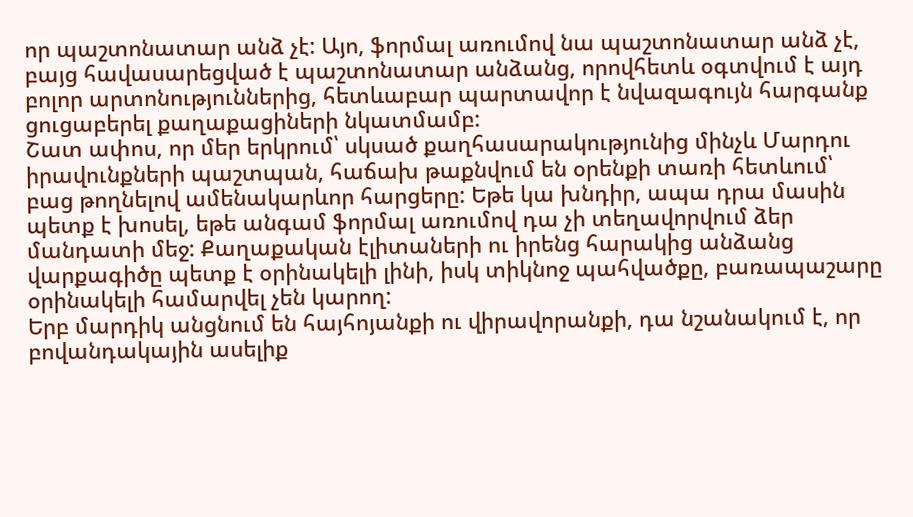որ պաշտոնատար անձ չէ: Այո, ֆորմալ առումով նա պաշտոնատար անձ չէ, բայց հավասարեցված է պաշտոնատար անձանց, որովհետև օգտվում է այդ բոլոր արտոնություններից, հետևաբար պարտավոր է նվազագույն հարգանք ցուցաբերել քաղաքացիների նկատմամբ:
Շատ ափոս, որ մեր երկրում՝ սկսած քաղհասարակությունից մինչև Մարդու իրավունքների պաշտպան, հաճախ թաքնվում են օրենքի տառի հետևում՝ բաց թողնելով ամենակարևոր հարցերը: Եթե կա խնդիր, ապա դրա մասին պետք է խոսել, եթե անգամ ֆորմալ առումով դա չի տեղավորվում ձեր մանդատի մեջ: Քաղաքական էլիտաների ու իրենց հարակից անձանց վարքագիծը պետք է օրինակելի լինի, իսկ տիկնոջ պահվածքը, բառապաշարը օրինակելի համարվել չեն կարող:
Երբ մարդիկ անցնում են հայհոյանքի ու վիրավորանքի, դա նշանակում է, որ բովանդակային ասելիք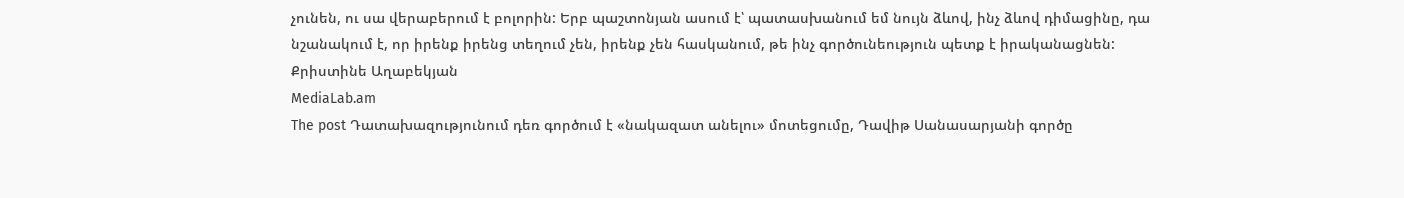չունեն, ու սա վերաբերում է բոլորին: Երբ պաշտոնյան ասում է՝ պատասխանում եմ նույն ձևով, ինչ ձևով դիմացինը, դա նշանակում է, որ իրենք իրենց տեղում չեն, իրենք չեն հասկանում, թե ինչ գործունեություն պետք է իրականացնեն:
Քրիստինե Աղաբեկյան
MediaLab.am
The post Դատախազությունում դեռ գործում է «նակազատ անելու» մոտեցումը, Դավիթ Սանասարյանի գործը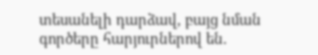տեսանելի դարձավ, բայց նման գործերը հարյուրներով են.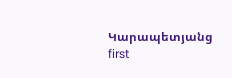Կարապետյանց first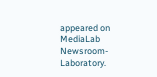appeared on MediaLab Newsroom-Laboratory.